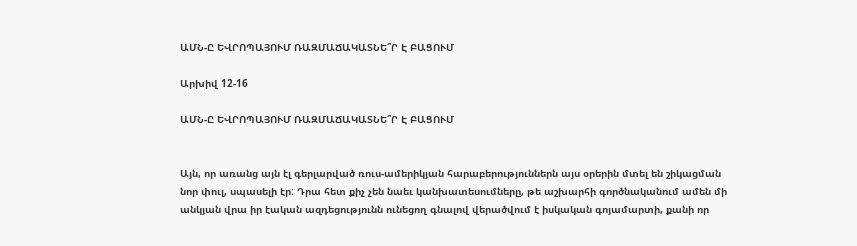ԱՄՆ-Ը ԵՎՐՈՊԱՅՈՒՄ ՌԱԶՄԱՃԱԿԱՏՆԵ՞Ր Է ԲԱՑՈՒՄ

Արխիվ 12-16

ԱՄՆ-Ը ԵՎՐՈՊԱՅՈՒՄ ՌԱԶՄԱՃԱԿԱՏՆԵ՞Ր Է ԲԱՑՈՒՄ


Այն, որ առանց այն էլ գերլարված ռուս-ամերիկյան հարաբերություններն այս օրերին մտել են շիկացման նոր փուլ, սպասելի էր: Դրա հետ քիչ չեն նաեւ կանխատեսումները, թե աշխարհի գործնականում ամեն մի անկյան վրա իր էական ազդեցությունն ունեցող գնալով վերածվում է իսկական գոյամարտի, քանի որ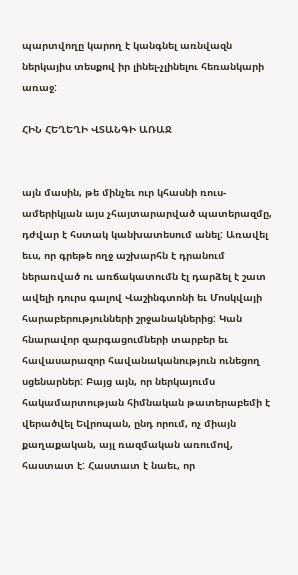պարտվողը կարող է կանգնել առնվազն ներկայիս տեսքով իր լինել-չլինելու հեռանկարի առաջ:

ՀԻՆ ՀԵՂԵՂԻ ՎՏԱՆԳԻ ԱՌԱՋ


այն մասին, թե մինչեւ ուր կհասնի ռուս-ամերիկյան այս չհայտարարված պատերազմը, դժվար է հստակ կանխատեսում անել: Առավել եւս, որ գրեթե ողջ աշխարհն է դրանում ներառված ու առճակատումն էլ դարձել է շատ ավելի դուրս գալով Վաշինգտոնի եւ Մոսկվայի հարաբերությունների շրջանակներից: Կան հնարավոր զարգացումների տարբեր եւ հավասարազոր հավանականություն ունեցող սցենարներ: Բայց այն, որ ներկայումս հակամարտության հիմնական թատերաբեմի է վերածվել Եվրոպան, ընդ որում, ոչ միայն քաղաքական, այլ ռազմական առումով, հաստատ է: Հաստատ է նաեւ, որ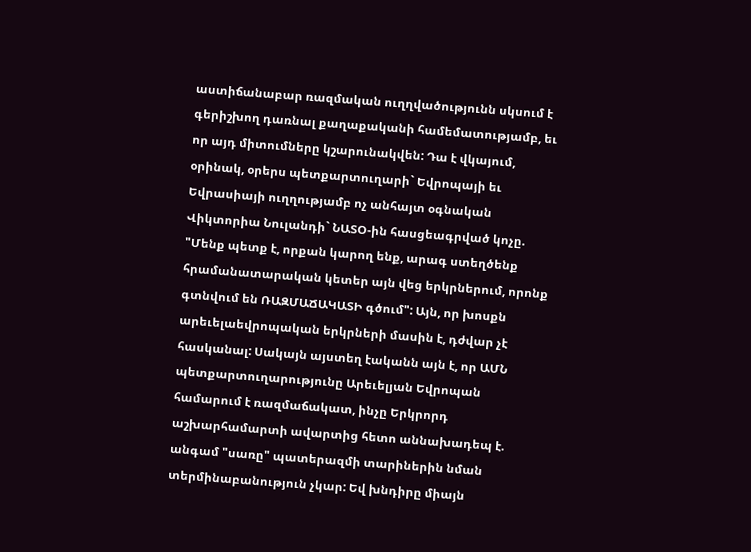աստիճանաբար ռազմական ուղղվածությունն սկսում է գերիշխող դառնալ քաղաքականի համեմատությամբ, եւ որ այդ միտումները կշարունակվեն: Դա է վկայում, օրինակ, օրերս պետքարտուղարի` Եվրոպայի եւ Եվրասիայի ուղղությամբ ոչ անհայտ օգնական Վիկտորիա Նուլանդի` ՆԱՏՕ-ին հասցեագրված կոչը. "Մենք պետք է, որքան կարող ենք, արագ ստեղծենք հրամանատարական կետեր այն վեց երկրներում, որոնք գտնվում են ՌԱԶՄԱՃԱԿԱՏԻ գծում": Այն, որ խոսքն արեւելաեվրոպական երկրների մասին է, դժվար չէ հասկանալ: Սակայն այստեղ էականն այն է, որ ԱՄՆ պետքարտուղարությունը Արեւելյան Եվրոպան համարում է ռազմաճակատ, ինչը Երկրորդ աշխարհամարտի ավարտից հետո աննախադեպ է. անգամ "սառը" պատերազմի տարիներին նման տերմինաբանություն չկար: Եվ խնդիրը միայն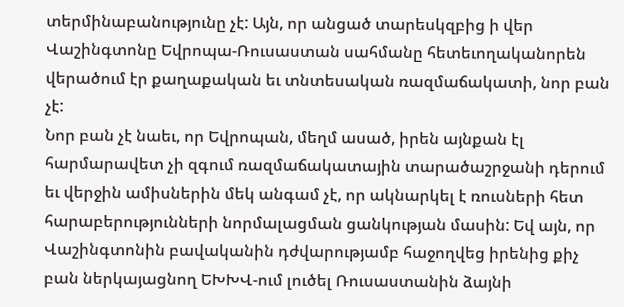տերմինաբանությունը չէ: Այն, որ անցած տարեսկզբից ի վեր Վաշինգտոնը Եվրոպա-Ռուսաստան սահմանը հետեւողականորեն վերածում էր քաղաքական եւ տնտեսական ռազմաճակատի, նոր բան չէ:
Նոր բան չէ նաեւ, որ Եվրոպան, մեղմ ասած, իրեն այնքան էլ հարմարավետ չի զգում ռազմաճակատային տարածաշրջանի դերում եւ վերջին ամիսներին մեկ անգամ չէ, որ ակնարկել է ռուսների հետ հարաբերությունների նորմալացման ցանկության մասին: Եվ այն, որ Վաշինգտոնին բավականին դժվարությամբ հաջողվեց իրենից քիչ բան ներկայացնող ԵԽԽՎ-ում լուծել Ռուսաստանին ձայնի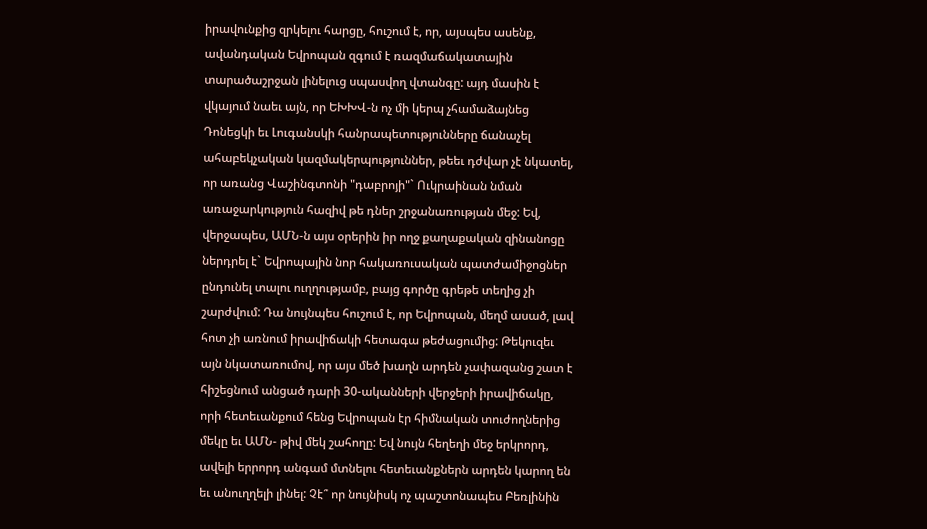իրավունքից զրկելու հարցը, հուշում է, որ, այսպես ասենք, ավանդական Եվրոպան զգում է ռազմաճակատային տարածաշրջան լինելուց սպասվող վտանգը: այդ մասին է վկայում նաեւ այն, որ ԵԽԽՎ-ն ոչ մի կերպ չհամաձայնեց Դոնեցկի եւ Լուգանսկի հանրապետությունները ճանաչել ահաբեկչական կազմակերպություններ, թեեւ դժվար չէ նկատել, որ առանց Վաշինգտոնի "դաբրոյի"` Ուկրաինան նման առաջարկություն հազիվ թե դներ շրջանառության մեջ: Եվ, վերջապես, ԱՄՆ-ն այս օրերին իր ողջ քաղաքական զինանոցը ներդրել է` Եվրոպային նոր հակառուսական պատժամիջոցներ ընդունել տալու ուղղությամբ, բայց գործը գրեթե տեղից չի շարժվում: Դա նույնպես հուշում է, որ Եվրոպան, մեղմ ասած, լավ հոտ չի առնում իրավիճակի հետագա թեժացումից: Թեկուզեւ այն նկատառումով, որ այս մեծ խաղն արդեն չափազանց շատ է հիշեցնում անցած դարի 30-ականների վերջերի իրավիճակը, որի հետեւանքում հենց Եվրոպան էր հիմնական տուժողներից մեկը եւ ԱՄՆ- թիվ մեկ շահողը: Եվ նույն հեղեղի մեջ երկրորդ, ավելի երրորդ անգամ մտնելու հետեւանքներն արդեն կարող են եւ անուղղելի լինել: Չէ՞ որ նույնիսկ ոչ պաշտոնապես Բեռլինին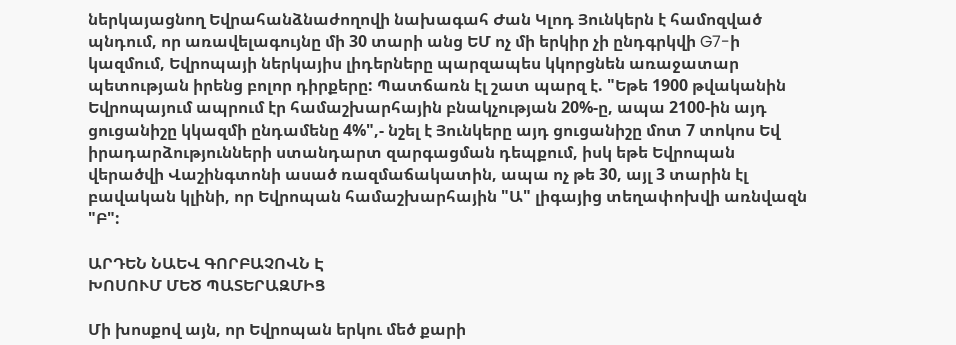ներկայացնող Եվրահանձնաժողովի նախագահ Ժան Կլոդ Յունկերն է համոզված պնդում, որ առավելագույնը մի 30 տարի անց ԵՄ ոչ մի երկիր չի ընդգրկվի G7-ի կազմում, Եվրոպայի ներկայիս լիդերները պարզապես կկորցնեն առաջատար պետության իրենց բոլոր դիրքերը: Պատճառն էլ շատ պարզ է. "Եթե 1900 թվականին Եվրոպայում ապրում էր համաշխարհային բնակչության 20%-ը, ապա 2100-ին այդ ցուցանիշը կկազմի ընդամենը 4%",- նշել է Յունկերը այդ ցուցանիշը մոտ 7 տոկոս Եվ իրադարձությունների ստանդարտ զարգացման դեպքում, իսկ եթե Եվրոպան վերածվի Վաշինգտոնի ասած ռազմաճակատին, ապա ոչ թե 30, այլ 3 տարին էլ բավական կլինի, որ Եվրոպան համաշխարհային "Ա" լիգայից տեղափոխվի առնվազն "Բ":

ԱՐԴԵՆ ՆԱԵՎ ԳՈՐԲԱՉՈՎՆ Է
ԽՈՍՈՒՄ ՄԵԾ ՊԱՏԵՐԱԶՄԻՑ

Մի խոսքով այն, որ Եվրոպան երկու մեծ քարի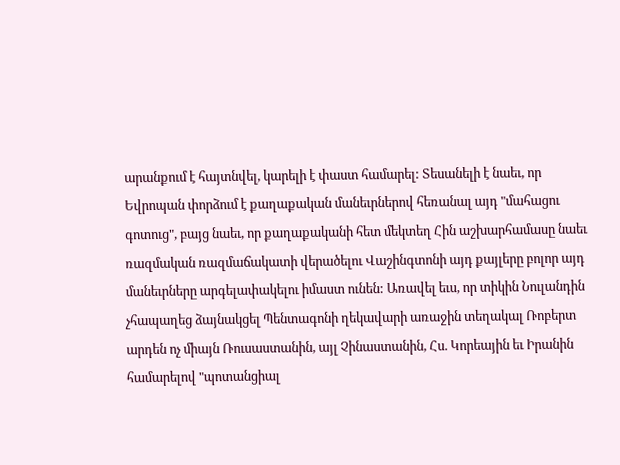արանքում է հայտնվել, կարելի է փաստ համարել: Տեսանելի է նաեւ, որ Եվրոպան փորձում է քաղաքական մանեւրներով հեռանալ այդ "մահացու գոտուց", բայց նաեւ, որ քաղաքականի հետ մեկտեղ Հին աշխարհամասը նաեւ ռազմական ռազմաճակատի վերածելու Վաշինգտոնի այդ քայլերը բոլոր այդ մանեւրները արգելափակելու իմաստ ունեն: Առավել եւս, որ տիկին Նուլանդին չհապաղեց ձայնակցել Պենտագոնի ղեկավարի առաջին տեղակալ Ռոբերտ արդեն ոչ միայն Ռուսաստանին, այլ Չինաստանին, Հս. Կորեային եւ Իրանին համարելով "պոտանցիալ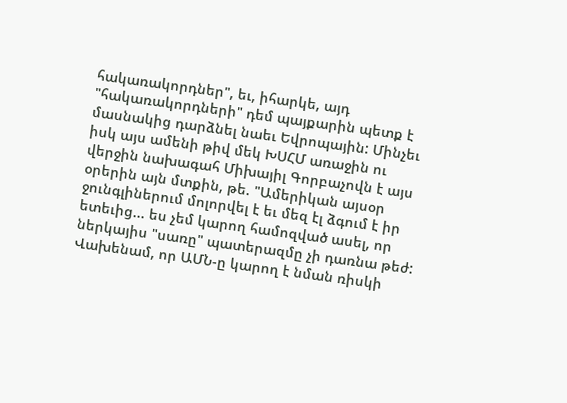հակառակորդներ", եւ, իհարկե, այդ "հակառակորդների" դեմ պայքարին պետք է մասնակից դարձնել նաեւ Եվրոպային: Մինչեւ իսկ այս ամենի թիվ մեկ ԽՍՀՄ առաջին ու վերջին նախագահ Միխայիլ Գորբաչովն է այս օրերին այն մտքին, թե. "Ամերիկան այսօր ջունգլիներում մոլորվել է եւ մեզ էլ ձգում է իր ետեւից... ես չեմ կարող համոզված ասել, որ ներկայիս "սառը" պատերազմը չի դառնա թեժ: Վախենամ, որ ԱՄՆ-ը կարող է նման ռիսկի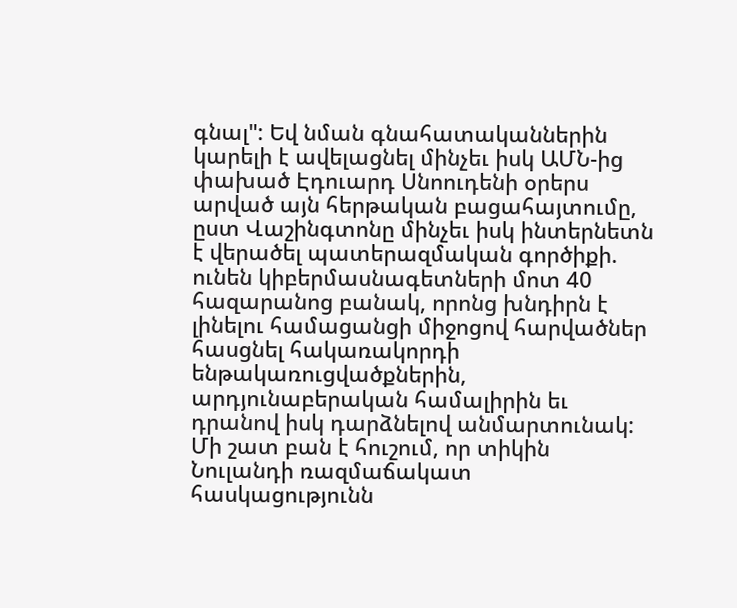գնալ": Եվ նման գնահատականներին կարելի է ավելացնել մինչեւ իսկ ԱՄՆ-ից փախած Էդուարդ Սնոուդենի օրերս արված այն հերթական բացահայտումը, ըստ Վաշինգտոնը մինչեւ իսկ ինտերնետն է վերածել պատերազմական գործիքի. ունեն կիբերմասնագետների մոտ 40 հազարանոց բանակ, որոնց խնդիրն է լինելու համացանցի միջոցով հարվածներ հասցնել հակառակորդի ենթակառուցվածքներին, արդյունաբերական համալիրին եւ դրանով իսկ դարձնելով անմարտունակ:
Մի շատ բան է հուշում, որ տիկին Նուլանդի ռազմաճակատ հասկացությունն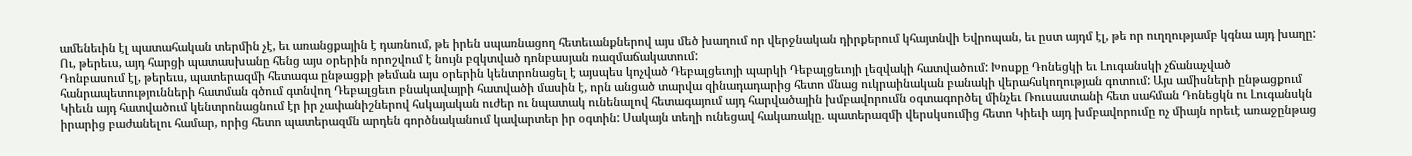ամենեւին էլ պատահական տերմին չէ, եւ առանցքային է դառնում, թե իրեն սպառնացող հետեւանքներով այս մեծ խաղում որ վերջնական դիրքերում կհայտնվի Եվրոպան, եւ ըստ այդմ էլ, թե որ ուղղությամբ կգնա այդ խաղը: Ու, թերեւս, այդ հարցի պատասխանը հենց այս օրերին որոշվում է նույն բզկտված դոնբասյան ռազմաճակատում:
Դոնբասում էլ, թերեւս, պատերազմի հետագա ընթացքի թեման այս օրերին կենտրոնացել է այսպես կոչված Դեբալցեւոյի պարկի Դեբալցեւոյի լեզվակի հատվածում: Խոսքը Դոնեցկի եւ Լուգանսկի չճանաչված հանրապետությունների հատման գծում գտնվող Դեբալցեւո բնակավայրի հատվածի մասին է, որն անցած տարվա զինադադարից հետո մնաց ուկրաինական բանակի վերահսկողության գոտում: Այս ամիսների ընթացքում Կիեւն այդ հատվածում կենտրոնացնում էր իր չափանիշներով հսկայական ուժեր ու նպատակ ունենալով հետագայում այդ հարվածային խմբավորումն օգտագործել մինչեւ Ռուսաստանի հետ սահման Դոնեցկն ու Լուգանսկն իրարից բաժանելու համար, որից հետո պատերազմն արդեն գործնականում կավարտեր իր օգտին: Սակայն տեղի ունեցավ հակառակը. պատերազմի վերսկսումից հետո Կիեւի այդ խմբավորումը ոչ միայն որեւէ առաջընթաց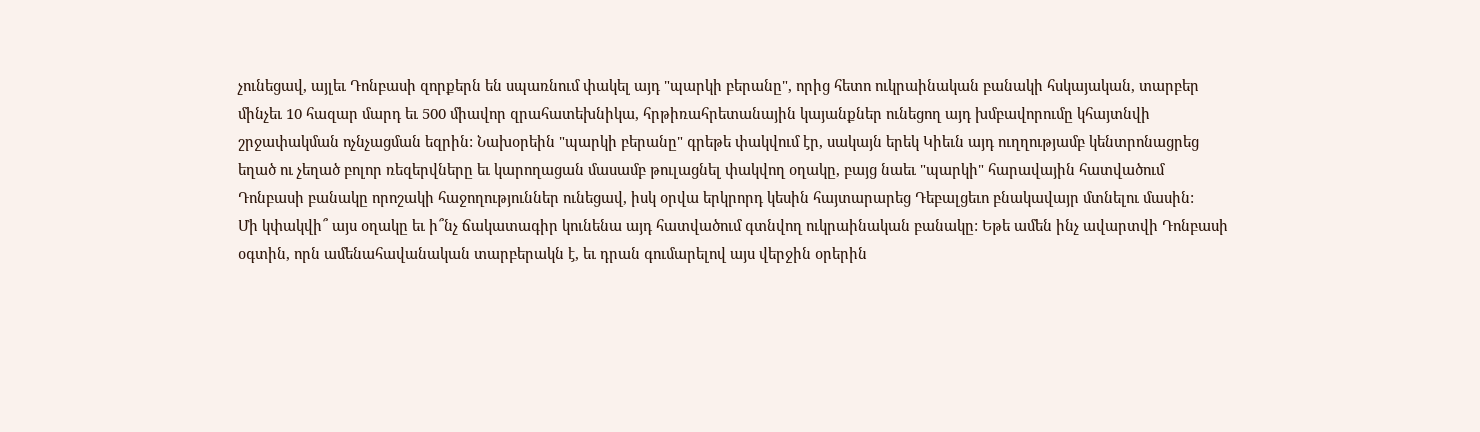չունեցավ, այլեւ Դոնբասի զորքերն են սպառնում փակել այդ "պարկի բերանը", որից հետո ուկրաինական բանակի հսկայական, տարբեր մինչեւ 10 հազար մարդ եւ 500 միավոր զրահատեխնիկա, հրթիռահրետանային կայանքներ ունեցող այդ խմբավորումը կհայտնվի շրջափակման ոչնչացման եզրին: Նախօրեին "պարկի բերանը" գրեթե փակվում էր, սակայն երեկ Կիեւն այդ ուղղությամբ կենտրոնացրեց եղած ու չեղած բոլոր ռեզերվները եւ կարողացան մասամբ թուլացնել փակվող օղակը, բայց նաեւ "պարկի" հարավային հատվածում Դոնբասի բանակը որոշակի հաջողություններ ունեցավ, իսկ օրվա երկրորդ կեսին հայտարարեց Դեբալցեւո բնակավայր մտնելու մասին:
Մի կփակվի՞ այս օղակը եւ ի՞նչ ճակատագիր կունենա այդ հատվածում գտնվող ուկրաինական բանակը: Եթե ամեն ինչ ավարտվի Դոնբասի օգտին, որն ամենահավանական տարբերակն է, եւ դրան գումարելով այս վերջին օրերին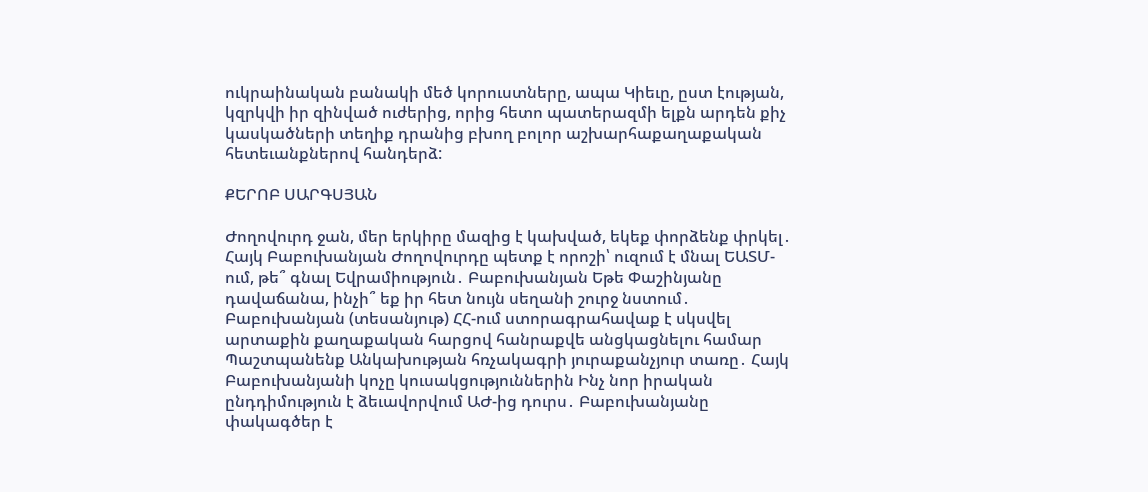ուկրաինական բանակի մեծ կորուստները, ապա Կիեւը, ըստ էության, կզրկվի իր զինված ուժերից, որից հետո պատերազմի ելքն արդեն քիչ կասկածների տեղիք դրանից բխող բոլոր աշխարհաքաղաքական հետեւանքներով հանդերձ:

ՔԵՐՈԲ ՍԱՐԳՍՅԱՆ

Ժողովուրդ ջան, մեր երկիրը մազից է կախված, եկեք փորձենք փրկել․ Հայկ Բաբուխանյան Ժողովուրդը պետք է որոշի՝ ուզում է մնալ ԵԱՏՄ-ում, թե՞ գնալ Եվրամիություն․ Բաբուխանյան Եթե Փաշինյանը դավաճանա, ինչի՞ եք իր հետ նույն սեղանի շուրջ նստում․ Բաբուխանյան (տեսանյութ) ՀՀ-ում ստորագրահավաք է սկսվել արտաքին քաղաքական հարցով հանրաքվե անցկացնելու համար Պաշտպանենք Անկախության հռչակագրի յուրաքանչյուր տառը․ Հայկ Բաբուխանյանի կոչը կուսակցություններին Ինչ նոր իրական ընդդիմություն է ձեւավորվում ԱԺ-ից դուրս․ Բաբուխանյանը փակագծեր է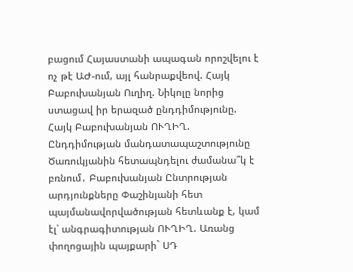բացում Հայաստանի ապագան որոշվելու է ոչ թէ ԱԺ-ում, այլ հանրաքվեով. Հայկ Բաբուխանյան Ուղիղ. Նիկոլը նորից ստացավ իր երազած ընդդիմությունը. Հայկ Բաբուխանյան ՈՒՂԻՂ. Ընդդիմության մանդատապաշտությունը Ծառուկյանին հետապնդելու ժամանա՞կ է բռնում․ Բաբուխանյան Ընտրության արդյունքները Փաշինյանի հետ պայմանավորվածության հետևանք է, կամ էլ՝ անգրագիտության ՈՒՂԻՂ. Առանց փողոցային պայքարի` ՍԴ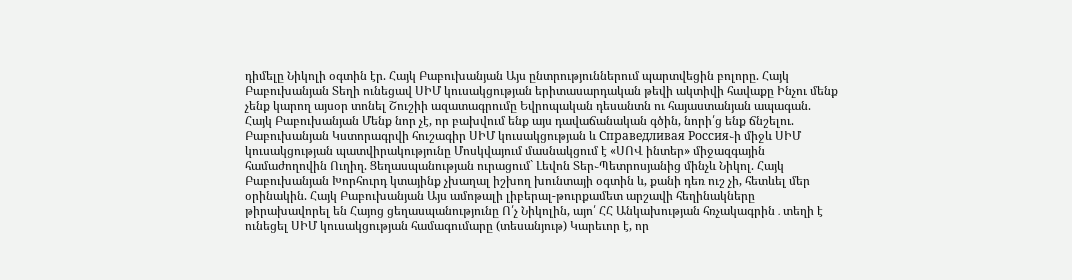դիմելը Նիկոլի օգտին էր. Հայկ Բաբուխանյան Այս ընտրություններում պարտվեցին բոլորը. Հայկ Բաբուխանյան Տեղի ունեցավ ՍԻՄ կուսակցության երիտասարդական թեվի ակտիվի հավաքը Ինչու մենք չենք կարող այսօր տոնել Շուշիի ազատագրումը Եվրոպական դեսանտն ու հայաստանյան ապագան. Հայկ Բաբուխանյան Մենք նոր չէ, որ բախվում ենք այս դավաճանական գծին, նորի՛ց ենք ճնշելու. Բաբուխանյան Կստորագրվի հուշագիր ՍԻՄ կուսակցության և Справедливая Россия֊ի միջև ՍԻՄ կուսակցության պատվիրակությունը Մոսկվայում մասնակցում է «ՍՈՎ ինտեր» միջազգային համաժողովին Ուղիղ. Ցեղասպանության ուրացում` Լեվոն Տեր֊Պետրոսյանից մինչև Նիկոլ. Հայկ Բաբուխանյան Խորհուրդ կտայինք չխաղալ իշխող խունտայի օգտին և, քանի դեռ ուշ չի, հետևել մեր օրինակին. Հայկ Բաբուխանյան Այս ամոթալի լիբերալ-թուրքամետ արշավի հեղինակները թիրախավորել են Հայոց ցեղասպանությունը Ո՛չ Նիկոլին, այո՛ ՀՀ Անկախության հռչակագրին․տեղի է ունեցել ՍԻՄ կուսակցության համագումարը (տեսանյութ) Կարեւոր է, որ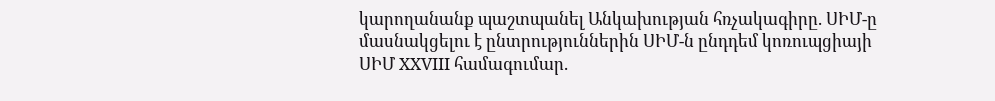կարողանանք պաշտպանել Անկախության հռչակագիրը. ՍԻՄ-ը մասնակցելու է ընտրություններին ՍԻՄ-ն ընդդեմ կոռուպցիայի ՍԻՄ XXVIII համագումար.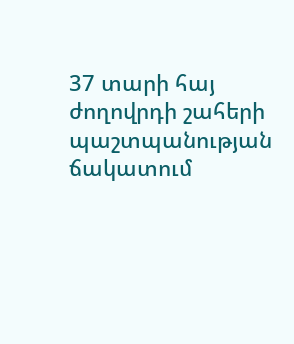37 տարի հայ ժողովրդի շահերի պաշտպանության ճակատում